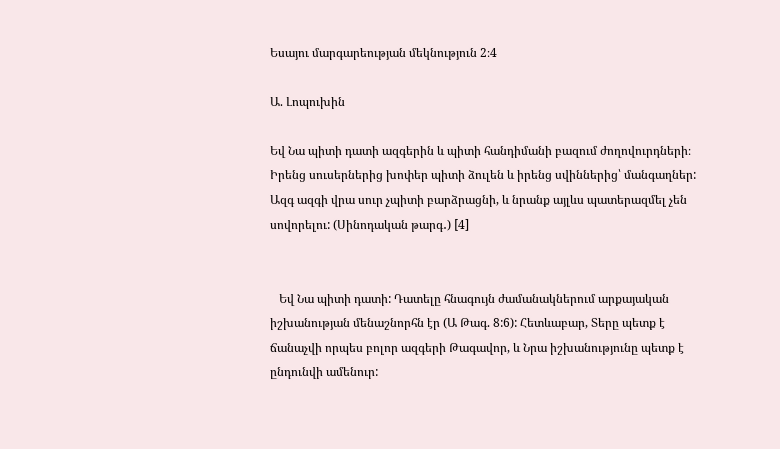Եսայու մարգարեության մեկնություն 2։4

Ա. Լոպուխին

Եվ Նա պիտի դատի ազգերին և պիտի հանդիմանի բազում ժողովուրդների։ Իրենց սուսերներից խոփեր պիտի ձուլեն և իրենց սվիններից՝ մանգաղներ: Ազգ ազգի վրա սուր չպիտի բարձրացնի, և նրանք այլևս պատերազմել չեն սովորելու: (Սինոդական թարգ․) [4]


   Եվ Նա պիտի դատի: Դատելը հնագույն ժամանակներում արքայական իշխանության մենաշնորհն էր (Ա Թագ. 8:6): Հետևաբար, Տերը պետք է ճանաչվի որպես բոլոր ազգերի Թագավոր, և Նրա իշխանությունը պետք է ընդունվի ամենուր: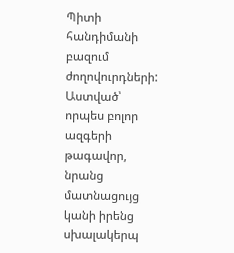Պիտի հանդիմանի բազում ժողովուրդների: Աստված՝ որպես բոլոր ազգերի թագավոր, նրանց մատնացույց կանի իրենց սխալակերպ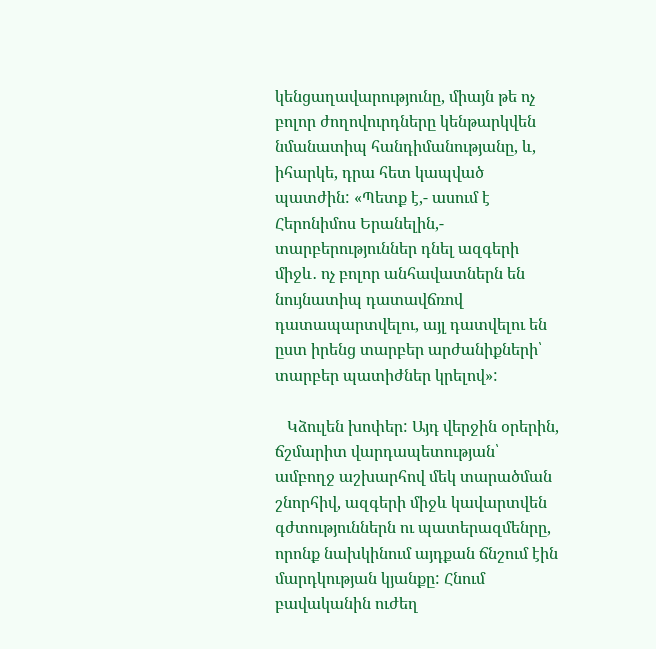կենցաղավարությունը, միայն թե ոչ բոլոր ժողովուրդները կենթարկվեն նմանատիպ հանդիմանությանը, և, իհարկե, դրա հետ կապված պատժին: «Պետք է,- ասում է Հերոնիմոս Երանելին,- տարբերություններ դնել ազգերի միջև․ ոչ բոլոր անհավատներն են նույնատիպ դատավճռով դատապարտվելու, այլ դատվելու են ըստ իրենց տարբեր արժանիքների՝ տարբեր պատիժներ կրելով»:

   Կձուլեն խոփեր: Այդ վերջին օրերին, ճշմարիտ վարդապետության՝ ամբողջ աշխարհով մեկ տարածման շնորհիվ, ազգերի միջև կավարտվեն գժտություններն ու պատերազմենրը, որոնք նախկինում այդքան ճնշում էին մարդկության կյանքը: Հնում բավականին ուժեղ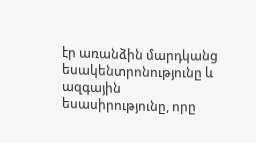էր առանձին մարդկանց եսակենտրոնությունը և ազգային եսասիրությունը, որը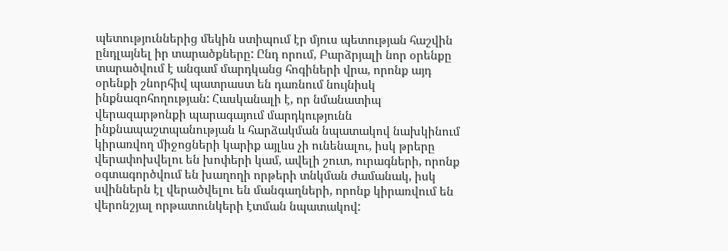պետություններից մեկին ստիպում էր մյուս պետության հաշվին ընդլայնել իր տարածքները: Ընդ որում, Բարձրյալի նոր օրենքը տարածվում է անգամ մարդկանց հոգիների վրա, որոնք այդ օրենքի շնորհիվ պատրաստ են դառնում նույնիսկ ինքնազոհողության: Հասկանալի է, որ նմանատիպ վերազարթոնքի պարագայում մարդկությունն ինքնապաշտպանության և հարձակման նպատակով նախկինում կիրառվող միջոցների կարիք այլևս չի ունենալու, իսկ թրերը վերափոխվելու են խոփերի կամ, ավելի շուտ, ուրագների, որոնք օգտագործվում են խաղողի որթերի տնկման ժամանակ, իսկ սվիններն էլ վերածվելու են մանգաղների, որոնք կիրառվում են վերոնշյալ որթատունկերի էտման նպատակով: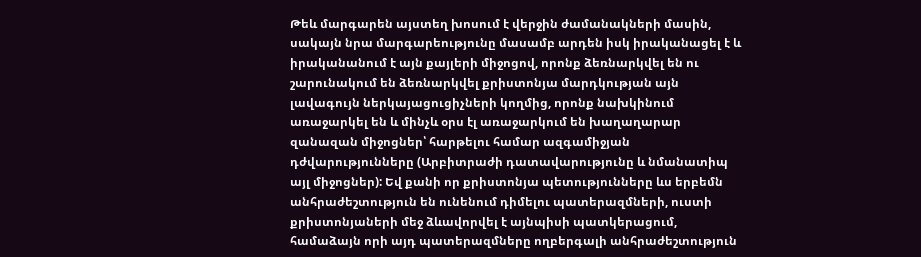Թեև մարգարեն այստեղ խոսում է վերջին ժամանակների մասին, սակայն նրա մարգարեությունը մասամբ արդեն իսկ իրականացել է և իրականանում է այն քայլերի միջոցով, որոնք ձեռնարկվել են ու շարունակում են ձեռնարկվել քրիստոնյա մարդկության այն լավագույն ներկայացուցիչների կողմից, որոնք նախկինում առաջարկել են և մինչև օրս էլ առաջարկում են խաղաղարար զանազան միջոցներ՝ հարթելու համար ազգամիջյան դժվարությունները (Արբիտրաժի դատավարությունը և նմանատիպ այլ միջոցներ): Եվ քանի որ քրիստոնյա պետությունները ևս երբեմն անհրաժեշտություն են ունենում դիմելու պատերազմների, ուստի քրիստոնյաների մեջ ձևավորվել է այնպիսի պատկերացում, համաձայն որի այդ պատերազմները ողբերգալի անհրաժեշտություն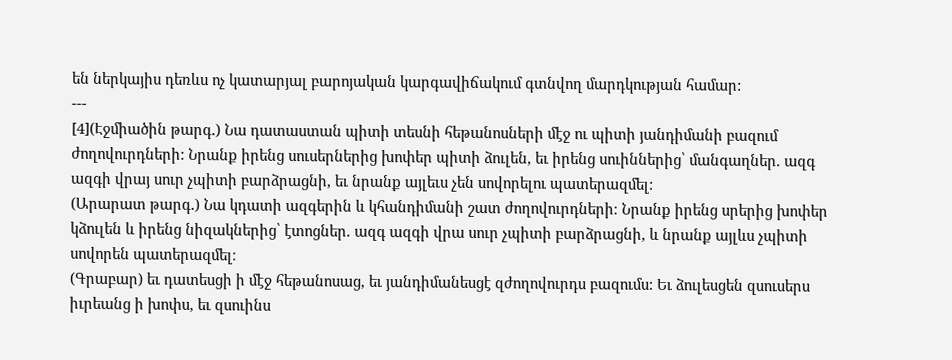են ներկայիս դեռևս ոչ կատարյալ բարոյական կարգավիճակում գտնվող մարդկության համար:
---
[4](Էջմիածին թարգ․) Նա դատաստան պիտի տեսնի հեթանոսների մէջ ու պիտի յանդիմանի բազում ժողովուրդների: Նրանք իրենց սուսերներից խոփեր պիտի ձուլեն, եւ իրենց սուիններից՝ մանգաղներ. ազգ ազգի վրայ սուր չպիտի բարձրացնի, եւ նրանք այլեւս չեն սովորելու պատերազմել:
(Արարատ թարգ․) Նա կդատի ազգերին և կհանդիմանի շատ ժողովուրդների։ Նրանք իրենց սրերից խոփեր կձուլեն և իրենց նիզակներից՝ էտոցներ. ազգ ազգի վրա սուր չպիտի բարձրացնի, և նրանք այլևս չպիտի սովորեն պատերազմել։
(Գրաբար) եւ դատեսցի ի մէջ հեթանոսաց, եւ յանդիմանեսցէ զժողովուրդս բազումս: Եւ ձուլեսցեն զսուսերս իւրեանց ի խոփս, եւ զսուինս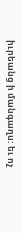իւրեանց ի մանգաղս: եւ ոչ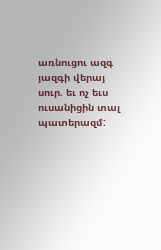առնուցու ազգ յազգի վերայ սուր. եւ ոչ եւս ուսանիցին տալ պատերազմ: